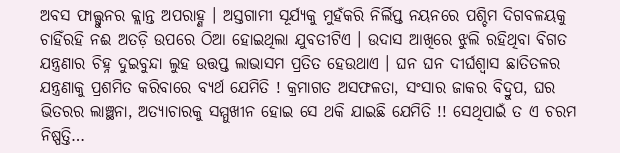ଅବସ ଫାଲ୍ଗୁନର କ୍ଲାନ୍ତ ଅପରାହ୍ଣ । ଅସ୍ତଗାମୀ ସୂର୍ଯ୍ୟକୁ ମୁହଁକରି ନିର୍ଲିପ୍ତ ନୟନରେ ପଶ୍ଚିମ ଦିଗବଳୟକୁ ଚାହିଁରହି ନଈ ଅତଡ଼ି ଉପରେ ଠିଆ ହୋଇଥିଲା ଯୁବତୀଟିଏ । ଉଦାସ ଆଖିରେ ଝୁଲି ରହିଥିବା ବିଗତ ଯନ୍ତ୍ରଣାର ଚିହ୍ନ ଦୁଇବୁନ୍ଦା ଲୁହ ଉତ୍ତପ୍ତ ଲାଭାସମ ପ୍ରତିତ ହେଉଥାଏ । ଘନ ଘନ ଦୀର୍ଘଶ୍ଵାସ ଛାତିତଳର ଯନ୍ତ୍ରଣାକୁ ପ୍ରଶମିତ କରିବାରେ ବ୍ୟର୍ଥ ଯେମିତି ! କ୍ରମାଗତ ଅସଫଳତା, ସଂସାର ଜାକର ବିଦ୍ରୁପ, ଘର ଭିତରର ଲାଞ୍ଛନା, ଅତ୍ୟାଚାରକୁ ସମ୍ମୁଖୀନ ହୋଇ ସେ ଥକି ଯାଇଛି ଯେମିତି !! ସେଥିପାଇଁ ତ ଏ ଚରମ ନିଷ୍ପତ୍ତି…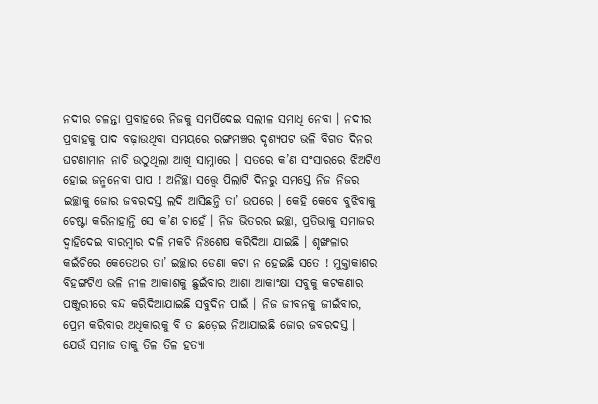ନଦୀର ଚଳନ୍ତା ପ୍ରବାହରେ ନିଜକୁ ସମର୍ପିଦେଇ ସଲୀଳ ସମାଧି ନେବା । ନଦୀର ପ୍ରବାହକୁ ପାଦ ବଢ଼ାଉଥିବା ସମୟରେ ରଙ୍ଗମଞ୍ଚର ଦୃଶ୍ୟପଟ ଭଳି ବିଗତ ଦିନର ଘଟଣାମାନ ନାଚି ଉଠୁଥିଲା ଆଖି ସାମ୍ନାରେ । ସତରେ କ’ଣ ସଂସାରରେ ଝିଅଟିଏ ହୋଇ ଜନ୍ମନେବା ପାପ ! ଅନିଚ୍ଛା ସତ୍ତ୍ୱେ ପିଲାଟି ଦିନରୁ ସମସ୍ତେ ନିଜ ନିଜର ଇଚ୍ଛାକୁ ଜୋର ଜବରଦସ୍ତ ଲଦି ଆସିଛନ୍ତି ତା’ ଉପରେ । କେହି କେବେ ବୁଝିବାକୁ ଚେଷ୍ଟା କରିନାହାନ୍ତି ସେ କ’ଣ ଚାହେଁ । ନିଜ ଭିତରର ଇଚ୍ଛା, ପ୍ରତିଭାକୁ ସମାଜର ଦ୍ୱାହିଦେଇ ବାରମ୍ବାର ଦଳି ମକଚି ନିଃଶେଷ କରିଦିଆ ଯାଇଛି । ଶୃଙ୍ଖଳାର କଇଁଚିରେ କେତେଥର ତା’ ଇଚ୍ଛାର ଡେଣା କଟା ନ ହେଇଛି ସତେ ! ମୁକ୍ତାକାଶର ବିହଙ୍ଗଟିଏ ଭଳି ନୀଳ ଆକାଶକୁ ଛୁଇଁବାର ଆଶା ଆକାଂକ୍ଷା ସବୁକୁ କଟକଣାର ପଞ୍ଜୁରୀରେ ବନ୍ଦ କରିଦିଆଯାଇଛି ସବୁଦିନ ପାଇଁ । ନିଜ ଜୀବନକୁ ଜୀଇଁବାର, ପ୍ରେମ କରିବାର ଅଧିକାରକୁ ବି ତ ଛଡ଼େଇ ନିଆଯାଇଛି ଜୋର ଜବରଦସ୍ତ । ଯେଉଁ ସମାଜ ତାକୁ ତିଳ ତିଳ ହତ୍ୟା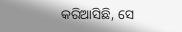କରିଆସିଛି, ସେ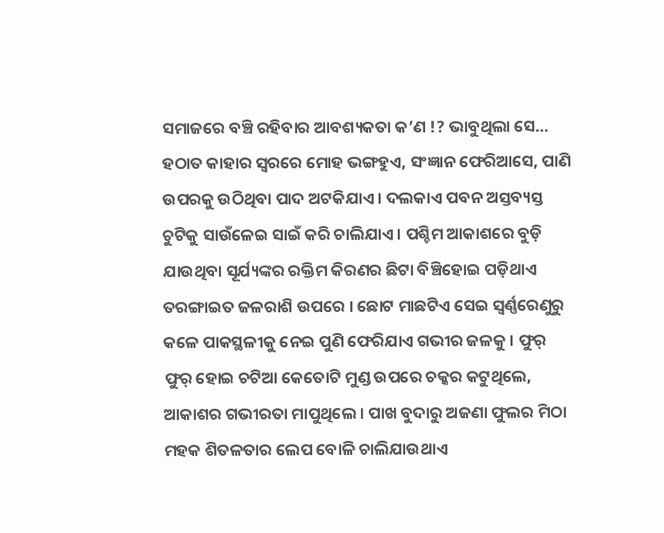ସମାଜରେ ବଞ୍ଚି ରହିବାର ଆବଶ୍ୟକତା କ’ଣ !? ଭାବୁଥିଲା ସେ… ହଠାତ କାହାର ସ୍ୱରରେ ମୋହ ଭଙ୍ଗହୁଏ, ସଂଜ୍ଞାନ ଫେରିଆସେ, ପାଣି ଉପରକୁ ଉଠିଥିବା ପାଦ ଅଟକିଯାଏ । ଦଲକାଏ ପବନ ଅସ୍ତବ୍ୟସ୍ତ ଚୁଟିକୁ ସାଉଁଳେଇ ସାଇଁ କରି ଚାଲିଯାଏ । ପଶ୍ଚିମ ଆକାଶରେ ବୁଡ଼ି ଯାଉଥିବା ସୂର୍ଯ୍ୟଙ୍କର ରକ୍ତିମ କିରଣର ଛିଟା ବିଞ୍ଚିହୋଇ ପଡ଼ିଥାଏ ତରଙ୍ଗାଇତ ଜଳରାଶି ଉପରେ । ଛୋଟ ମାଛଟିଏ ସେଇ ସ୍ୱର୍ଣ୍ଣରେଣୁରୁ କଳେ ପାକସ୍ଥଳୀକୁ ନେଇ ପୁଣି ଫେରିଯାଏ ଗଭୀର ଜଳକୁ । ଫୁର୍ ଫୁର୍ ହୋଇ ଚଟିଆ କେତୋଟି ମୁଣ୍ଡ ଉପରେ ଚକ୍କର କଟୁଥିଲେ, ଆକାଶର ଗଭୀରତା ମାପୁଥିଲେ । ପାଖ ବୁଦାରୁ ଅଜଣା ଫୁଲର ମିଠା ମହକ ଶିତଳତାର ଲେପ ବୋଳି ଚାଲିଯାଉଥାଏ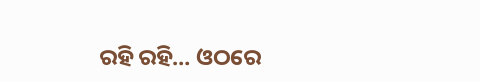ରହି ରହି… ଓଠରେ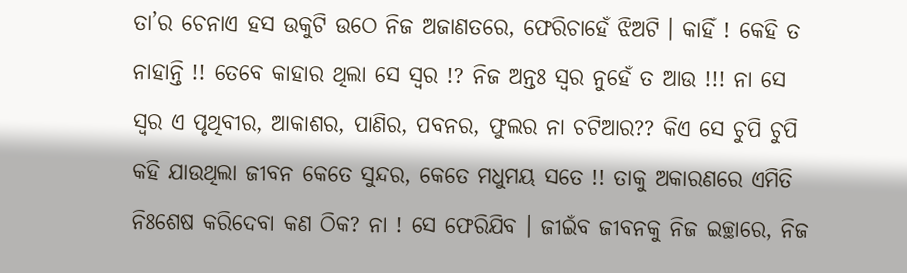ତା’ର ଚେନାଏ ହସ ଉକୁଟି ଉଠେ ନିଜ ଅଜାଣତରେ, ଫେରିଚାହେଁ ଝିଅଟି । କାହିଁ ! କେହି ତ ନାହାନ୍ତି !! ତେବେ କାହାର ଥିଲା ସେ ସ୍ୱର !? ନିଜ ଅନ୍ତଃ ସ୍ୱର ନୁହେଁ ତ ଆଉ !!! ନା ସେ ସ୍ୱର ଏ ପୃଥିବୀର, ଆକାଶର, ପାଣିର, ପବନର, ଫୁଲର ନା ଚଟିଆର?? କିଏ ସେ ଚୁପି ଚୁପି କହି ଯାଉଥିଲା ଜୀବନ କେତେ ସୁନ୍ଦର, କେତେ ମଧୁମୟ ସତେ !! ତାକୁ ଅକାରଣରେ ଏମିତି ନିଃଶେଷ କରିଦେବା କଣ ଠିକ? ନା ! ସେ ଫେରିଯିବ । ଜୀଇଁବ ଜୀବନକୁ ନିଜ ଇଚ୍ଛାରେ, ନିଜ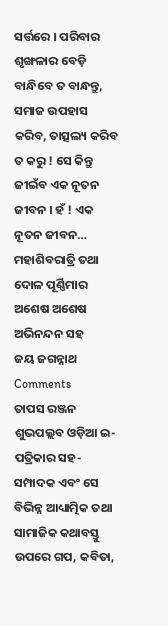ସର୍ତ୍ତରେ । ପରିବାର ଶୃଙ୍ଖଳାର ବେଡ଼ି ବାନ୍ଧିବେ ତ ବାନ୍ଧନ୍ତୁ, ସମାଜ ଉପହାସ କରିବ, ତାତ୍ସଲ୍ୟ କରିବ ତ କରୁ ! ସେ କିନ୍ତୁ ଜୀଇଁବ ଏକ ନୂତନ ଜୀବନ । ହଁ ! ଏକ ନୂତନ ଜୀବନ…
ମହାଶିବରାତ୍ରି ତଥା ଦୋଳ ପୂର୍ଣ୍ଣିମାର ଅଶେଷ ଅଶେଷ ଅଭିନନ୍ଦନ ସହ
ଜୟ ଜଗନ୍ନାଥ
Comments
ତାପସ ରଞ୍ଜନ ଶୁଭପଲ୍ଲବ ଓଡ଼ିଆ ଇ-ପତ୍ରିକାର ସହ-ସମ୍ପାଦକ ଏବଂ ସେ ବିଭିନ୍ନ ଆଧ୍ୟାତ୍ମିକ ତଥା ସାମାଜିକ କଥାବସ୍ତୁ ଉପରେ ଗପ, କବିତା,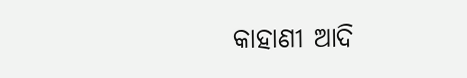କାହାଣୀ ଆଦି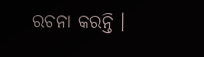ରଚନା କରନ୍ତି ।